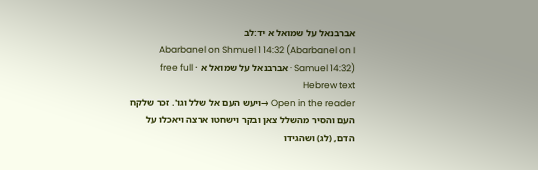אברבנאל על שמואל א יד:לב
Abarbanel on Shmuel 1 14:32 (Abarbanel on I Samuel 14:32) · אברבנאל על שמואל א · free full Hebrew text
Open in the reader →ויעש העם אל שלל וגו'. זכר שלקח העם והסיר מהשלל צאן ובקר וישחטו ארצה ויאכלו על הדם, (לג) ושהגידו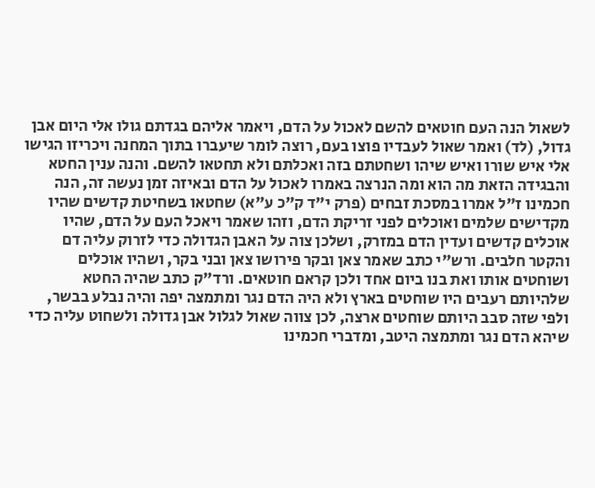לשאול הנה העם חוטאים להשם לאכול על הדם, ויאמר אליהם בגדתם גולו אלי היום אבן גדול, (לד) ואמר שאול לעבדיו פוצו בעם, רוצה לומר שיעברו בתוך המחנה ויכריזו הגישו אלי איש שורו ואיש שיהו ושחטתם בזה ואכלתם ולא תחטאו להשם. והנה ענין החטא והבגידה הזאת מה הוא ומה הנרצה באמרו לאכול על הדם ובאיזה זמן נעשה זה, הנה חכמינו ז"ל אמרו במסכת זבחים (פרק י"ד ק"כ ע"א) שחטאו בשחיטת קדשים שהיו מקדישים שלמים ואוכלים לפני זריקת הדם, וזהו שאמר ויאכל העם על הדם, שהיו אוכלים קדשים ועדין הדם במזרק, ושלכן צוה על האבן הגדולה כדי לזרוק עליה דם והקטר חלבים. ורש"י כתב שאמר צאן ובקר פירושו צאן ובני בקר, ושהיו אוכלים ושוחטים אותו ואת בנו ביום אחד ולכן קראם חוטאים. ורד"ק כתב שהיה החטא שלהיותם רעבים היו שוחטים בארץ ולא היה הדם נגר ומתמצה יפה והיה נבלע בבשר, ולפי שזה סבב היותם שוחטים ארצה, לכן צווה שאול לגלול אבן גדולה ולשחוט עליה כדי שיהא הדם נגר ומתמצה היטב, ומדברי חכמינו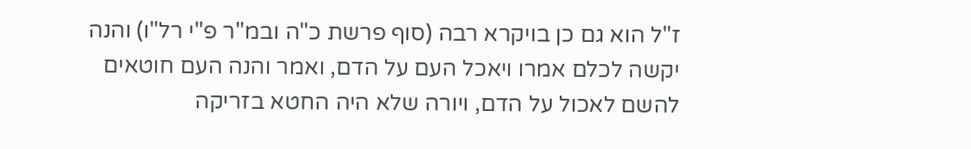ז"ל הוא גם כן בויקרא רבה (סוף פרשת כ"ה ובמ"ר פ"י רל"ו) והנה יקשה לכלם אמרו ויאכל העם על הדם, ואמר והנה העם חוטאים להשם לאכול על הדם, ויורה שלא היה החטא בזריקה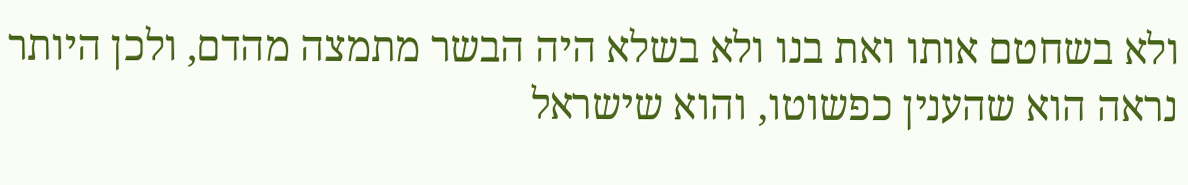ולא בשחטם אותו ואת בנו ולא בשלא היה הבשר מתמצה מהדם, ולכן היותר נראה הוא שהענין כפשוטו, והוא שישראל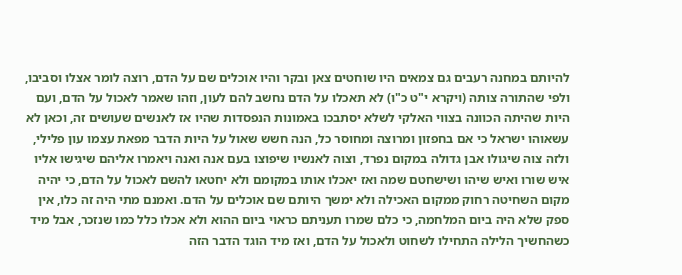להיותם במחנה רעבים גם צמאים היו שוחטים צאן ובקר והיו אוכלים שם על הדם, רוצה לומר אצלו וסביבו, ולפי שהתורה צותה (ויקרא י"ט כ"ו) לא תאכלו על הדם נחשב להם לעון, וזהו שאמר לאכול על הדם, ועם היות שהיתה הכוונה בצווי האלקי לשלא יסתבכו באמונות הנפסדות שהיו אז לאנשים שעושים זה, וכאן לא עשאוהו ישראל כי אם בחפזון ומרוצה ומחוסר כל, הנה חשש שאול על היות הדבר מפאת עצמו עון פלילי, ולזה צוה שיגולו אבן גדולה במקום נפרד, וצוה לאנשיו שיפוצו בעם אנה ואנה ויאמרו אליהם שיגישו אליו איש שורו ואיש שיהו ושישחטם שמה ואז יאכלו אותו במקומם ולא יחטאו להשם לאכול על הדם, כי יהיה מקום השחיטה רחוק ממקום האכילה ולא ימשך היותם שם אוכלים על הדם. ואמנם מתי היה זה כלו, אין ספק שלא היה ביום המלחמה, כי כלם שמרו תעניתם כראוי ביום ההוא ולא אכלו כלל כמו שנזכר, אבל מיד כשהחשיך הלילה התחילו לשחוט ולאכול על הדם, ואז מיד הוגד הדבר הזה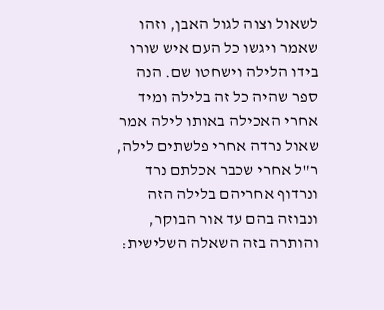לשאול וצוה לגול האבן, וזהו שאמר ויגשו כל העם איש שורו בידו הלילה וישחטו שם. הנה ספר שהיה כל זה בלילה ומיד אחרי האכילה באותו לילה אמר שאול נרדה אחרי פלשתים לילה, ר"ל אחרי שכבר אכלתם נרד ונרדוף אחריהם בלילה הזה ונבוזה בהם עד אור הבוקר, והותרה בזה השאלה השלישית: